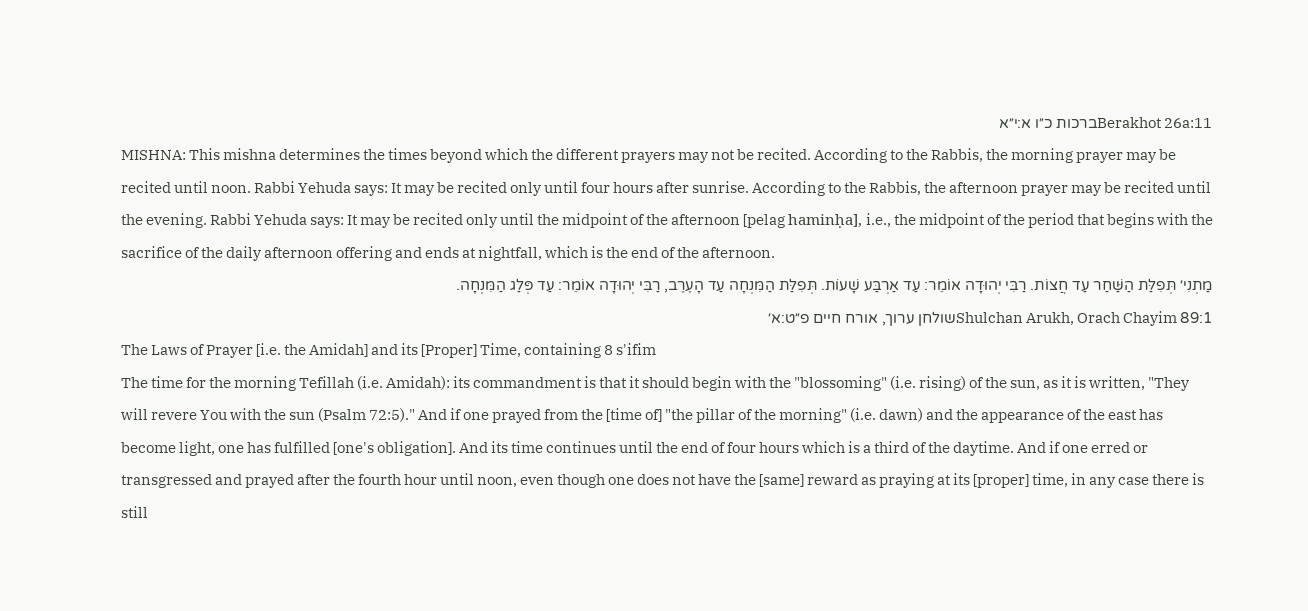Berakhot 26a:11ברכות כ״ו א:י״א
MISHNA: This mishna determines the times beyond which the different prayers may not be recited. According to the Rabbis, the morning prayer may be recited until noon. Rabbi Yehuda says: It may be recited only until four hours after sunrise. According to the Rabbis, the afternoon prayer may be recited until the evening. Rabbi Yehuda says: It may be recited only until the midpoint of the afternoon [pelag haminḥa], i.e., the midpoint of the period that begins with the sacrifice of the daily afternoon offering and ends at nightfall, which is the end of the afternoon.
מַתְנִי׳ תְּפִלַּת הַשַּׁחַר עַד חֲצוֹת. רַבִּי יְהוּדָה אוֹמֵר: עַד אַרְבַּע שָׁעוֹת. תְּפִלַּת הַמִּנְחָה עַד הָעֶרֶב, רַבִּי יְהוּדָה אוֹמֵר: עַד פְּלַג הַמִּנְחָה.
Shulchan Arukh, Orach Chayim 89:1שולחן ערוך, אורח חיים פ״ט:א׳
The Laws of Prayer [i.e. the Amidah] and its [Proper] Time, containing 8 s'ifim
The time for the morning Tefillah (i.e. Amidah): its commandment is that it should begin with the "blossoming" (i.e. rising) of the sun, as it is written, "They will revere You with the sun (Psalm 72:5)." And if one prayed from the [time of] "the pillar of the morning" (i.e. dawn) and the appearance of the east has become light, one has fulfilled [one's obligation]. And its time continues until the end of four hours which is a third of the daytime. And if one erred or transgressed and prayed after the fourth hour until noon, even though one does not have the [same] reward as praying at its [proper] time, in any case there is still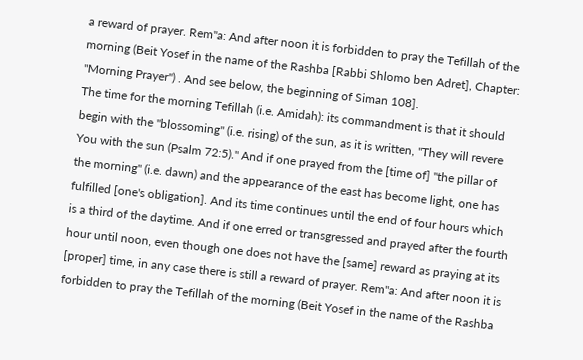a reward of prayer. Rem"a: And after noon it is forbidden to pray the Tefillah of the morning (Beit Yosef in the name of the Rashba [Rabbi Shlomo ben Adret], Chapter: "Morning Prayer") . And see below, the beginning of Siman 108].
The time for the morning Tefillah (i.e. Amidah): its commandment is that it should begin with the "blossoming" (i.e. rising) of the sun, as it is written, "They will revere You with the sun (Psalm 72:5)." And if one prayed from the [time of] "the pillar of the morning" (i.e. dawn) and the appearance of the east has become light, one has fulfilled [one's obligation]. And its time continues until the end of four hours which is a third of the daytime. And if one erred or transgressed and prayed after the fourth hour until noon, even though one does not have the [same] reward as praying at its [proper] time, in any case there is still a reward of prayer. Rem"a: And after noon it is forbidden to pray the Tefillah of the morning (Beit Yosef in the name of the Rashba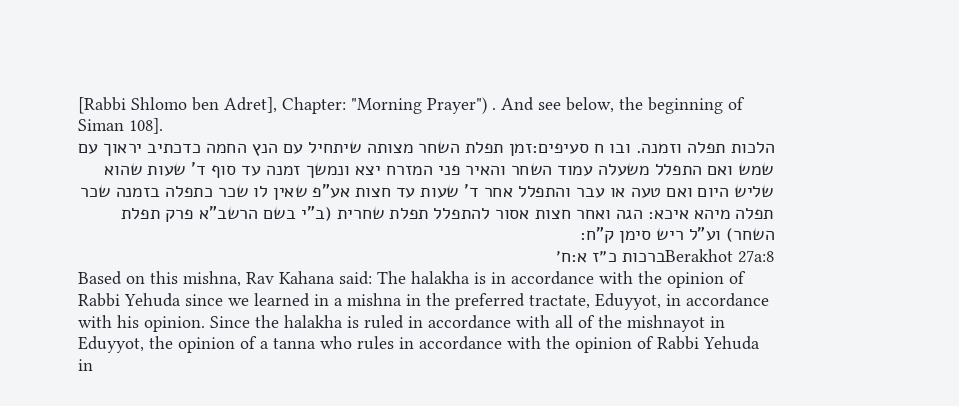[Rabbi Shlomo ben Adret], Chapter: "Morning Prayer") . And see below, the beginning of Siman 108].
הלכות תפלה וזמנה. ובו ח סעיפים:זמן תפלת השחר מצותה שיתחיל עם הנץ החמה כדכתיב יראוך עם שמש ואם התפלל משעלה עמוד השחר והאיר פני המזרח יצא ונמשך זמנה עד סוף ד' שעות שהוא שליש היום ואם טעה או עבר והתפלל אחר ד' שעות עד חצות אע"פ שאין לו שכר כתפלה בזמנה שכר תפלה מיהא איכא: הגה ואחר חצות אסור להתפלל תפלת שחרית (ב"י בשם הרשב"א פרק תפלת השחר) וע"ל ריש סימן ק"ח:
Berakhot 27a:8ברכות כ״ז א:ח׳
Based on this mishna, Rav Kahana said: The halakha is in accordance with the opinion of Rabbi Yehuda since we learned in a mishna in the preferred tractate, Eduyyot, in accordance with his opinion. Since the halakha is ruled in accordance with all of the mishnayot in Eduyyot, the opinion of a tanna who rules in accordance with the opinion of Rabbi Yehuda in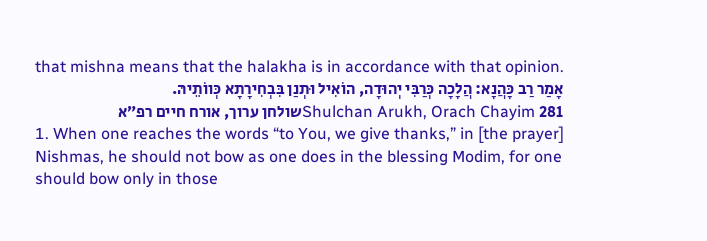that mishna means that the halakha is in accordance with that opinion.
אָמַר רַב כָּהֲנָא: הֲלָכָה כְּרַבִּי יְהוּדָה, הוֹאִיל וּתְנַן בִּבְחִירָתָא כְּווֹתֵיהּ.
Shulchan Arukh, Orach Chayim 281שולחן ערוך, אורח חיים רפ״א
1. When one reaches the words “to You, we give thanks,” in [the prayer] Nishmas, he should not bow as one does in the blessing Modim, for one should bow only in those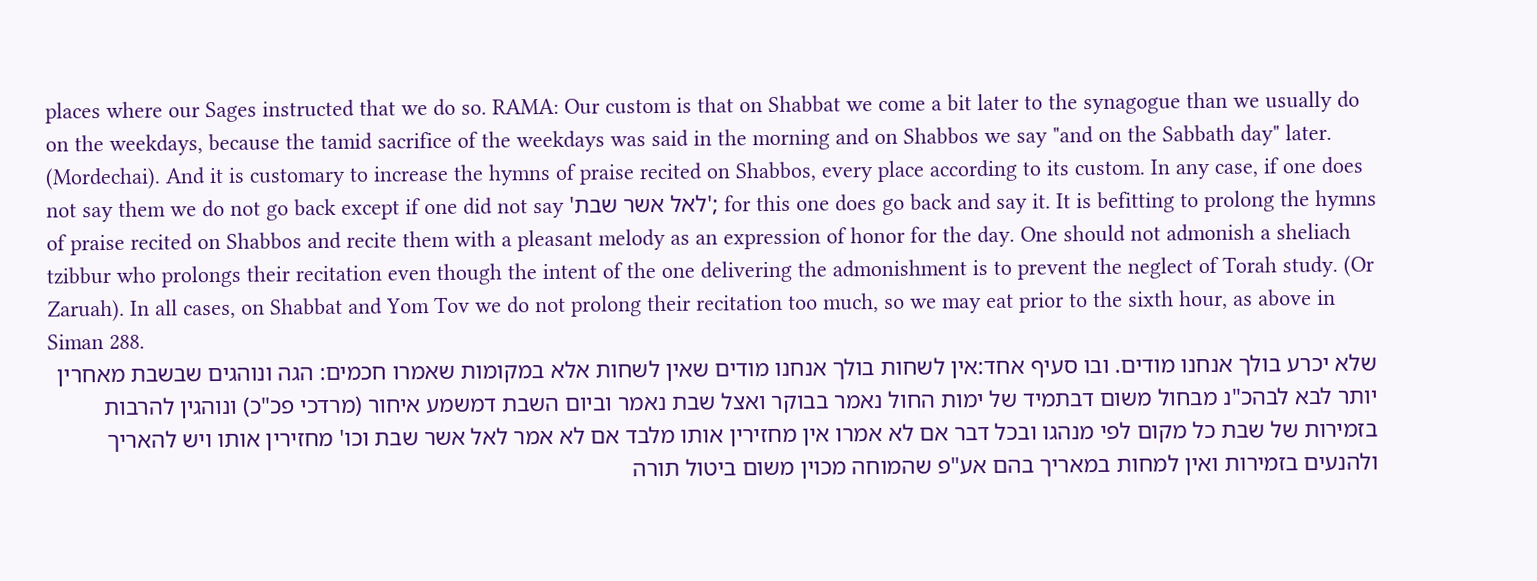places where our Sages instructed that we do so. RAMA: Our custom is that on Shabbat we come a bit later to the synagogue than we usually do on the weekdays, because the tamid sacrifice of the weekdays was said in the morning and on Shabbos we say "and on the Sabbath day" later. (Mordechai). And it is customary to increase the hymns of praise recited on Shabbos, every place according to its custom. In any case, if one does not say them we do not go back except if one did not say 'לאל אשר שבת'; for this one does go back and say it. It is befitting to prolong the hymns of praise recited on Shabbos and recite them with a pleasant melody as an expression of honor for the day. One should not admonish a sheliach tzibbur who prolongs their recitation even though the intent of the one delivering the admonishment is to prevent the neglect of Torah study. (Or Zaruah). In all cases, on Shabbat and Yom Tov we do not prolong their recitation too much, so we may eat prior to the sixth hour, as above in Siman 288.
שלא יכרע בולך אנחנו מודים. ובו סעיף אחד:אין לשחות בולך אנחנו מודים שאין לשחות אלא במקומות שאמרו חכמים: הגה ונוהגים שבשבת מאחרין יותר לבא לבהכ"נ מבחול משום דבתמיד של ימות החול נאמר בבוקר ואצל שבת נאמר וביום השבת דמשמע איחור (מרדכי פכ"כ) ונוהגין להרבות בזמירות של שבת כל מקום לפי מנהגו ובכל דבר אם לא אמרו אין מחזירין אותו מלבד אם לא אמר לאל אשר שבת וכו' מחזירין אותו ויש להאריך ולהנעים בזמירות ואין למחות במאריך בהם אע"פ שהמוחה מכוין משום ביטול תורה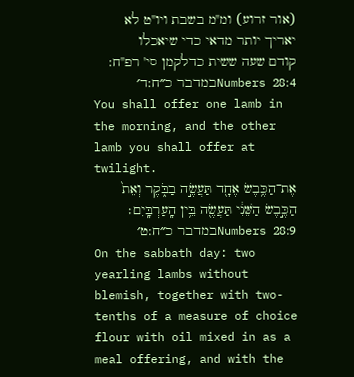(אור זרוע) ומ"מ בשבת ויו"ט לא יאריך יותר מדאי כדי שיאכלו קודם שעה ששית כדלקמן סי' רפ"ח:
Numbers 28:4במדבר כ״ח:ד׳
You shall offer one lamb in the morning, and the other lamb you shall offer at twilight.
אֶת־הַכֶּ֥בֶשׂ אֶחָ֖ד תַּעֲשֶׂ֣ה בַבֹּ֑קֶר וְאֵת֙ הַכֶּ֣בֶשׂ הַשֵּׁנִ֔י תַּעֲשֶׂ֖ה בֵּ֥ין הָֽעַרְבָּֽיִם׃
Numbers 28:9במדבר כ״ח:ט׳
On the sabbath day: two yearling lambs without blemish, together with two-tenths of a measure of choice flour with oil mixed in as a meal offering, and with the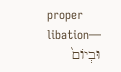proper libation—
וּבְיוֹם֙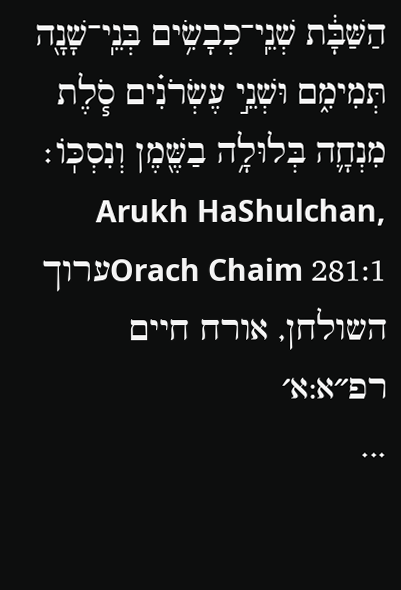הַשַּׁבָּ֔ת שְׁנֵֽי־כְבָשִׂ֥ים בְּנֵֽי־שָׁנָ֖ה תְּמִימִ֑ם וּשְׁנֵ֣י עֶשְׂרֹנִ֗ים סֹ֧לֶת מִנְחָ֛ה בְּלוּלָ֥ה בַשֶּׁ֖מֶן וְנִסְכּֽוֹ׃
Arukh HaShulchan, Orach Chaim 281:1ערוך השולחן, אורח חיים רפ״א:א׳
...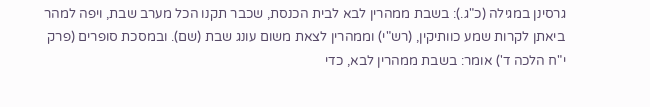גרסינן במגילה (כ"ג.): בשבת ממהרין לבא לבית הכנסת, שכבר תקנו הכל מערב שבת, ויפה למהר ביאתן לקרות שמע כוותיקין, (רש"י) וממהרין לצאת משום עונג שבת (שם). ובמסכת סופרים (פרק י"ח הלכה ד') אומר: בשבת ממהרין לבא, כדי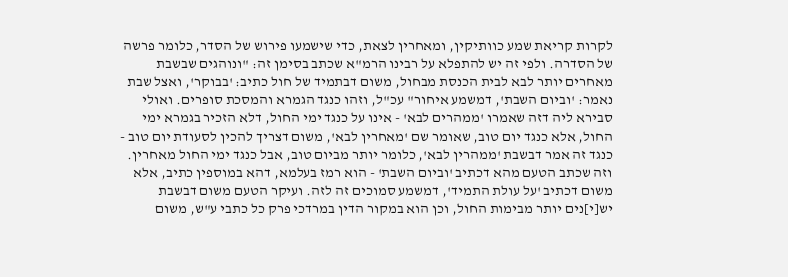לקרות קריאת שמע כוותיקין, ומאחרין לצאת, כדי שישמעו פירוש של הסדר, כלומר פרשה של הסדרה. ולפי זה יש להתפלא על רבינו הרמ"א שכתב בסימן זה: "ונוהגים שבשבת מאחרים יותר לבא לבית הכנסת מבחול, משום דבתמיד של חול כתיב: 'בבוקר', ואצל שבת נאמר: 'וביום השבת', דמשמע איחור" עכ"ל, וזהו כנגד הגמרא והמסכת סופרים. ואולי סבירא ליה דזה שאמרו 'ממהרים לבא' - אינו על כנגד ימי החול, דלא הזכיר בגמרא ימי החול, אלא כנגד יום טוב, שאומר שם 'מאחרין לבא', משום דצריך להכין לסעודת יום טוב - כנגד זה אמר דבשבת 'ממהרין לבא', כלומר יותר מביום טוב, אבל כנגד ימי החול מאחרין. וזה שכתב הטעם מהא דכתיב 'וביום השבת' - הוא רמז בעלמא, דהא במוספין כתיב, אלא משום דכתיב 'על עולת התמיד', דמשמע סמוכים זה לזה. ועיקר הטעם משום דבשבת יש[י]נים יותר מבימות החול, וכן הוא במקור הדין במרדכי פרק כל כתבי ע"ש, משום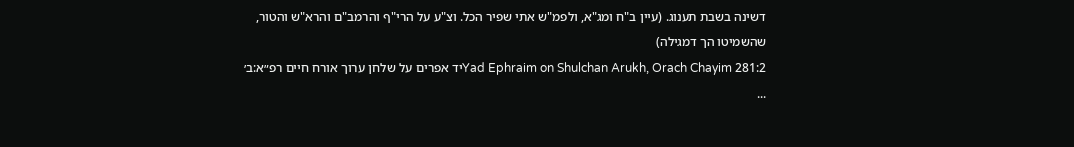דשינה בשבת תענוג. (עיין ב"ח ומג"א, ולפמ"ש אתי שפיר הכל. וצ"ע על הרי"ף והרמב"ם והרא"ש והטור, שהשמיטו הך דמגילה)
Yad Ephraim on Shulchan Arukh, Orach Chayim 281:2יד אפרים על שלחן ערוך אורח חיים רפ״א:ב׳
...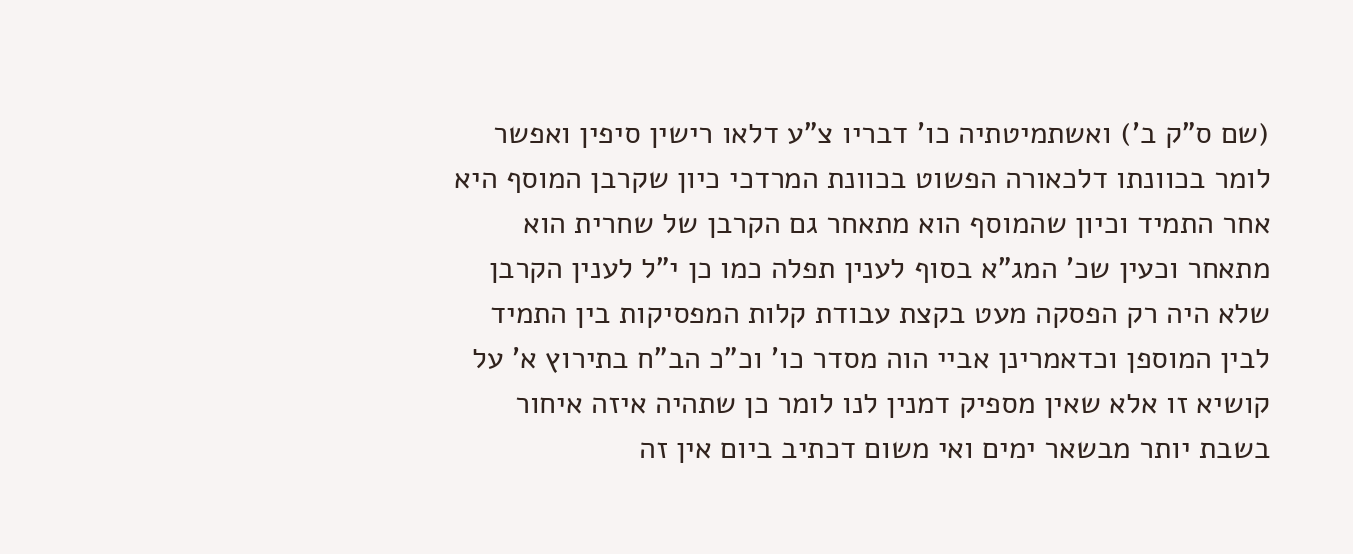(שם ס"ק ב') ואשתמיטתיה כו' דבריו צ"ע דלאו רישין סיפין ואפשר לומר בכוונתו דלכאורה הפשוט בכוונת המרדכי כיון שקרבן המוסף היא אחר התמיד וכיון שהמוסף הוא מתאחר גם הקרבן של שחרית הוא מתאחר וכעין שכ' המג"א בסוף לענין תפלה כמו כן י"ל לענין הקרבן שלא היה רק הפסקה מעט בקצת עבודת קלות המפסיקות בין התמיד לבין המוספן וכדאמרינן אביי הוה מסדר כו' וכ"כ הב"ח בתירוץ א' על קושיא זו אלא שאין מספיק דמנין לנו לומר כן שתהיה איזה איחור בשבת יותר מבשאר ימים ואי משום דכתיב ביום אין זה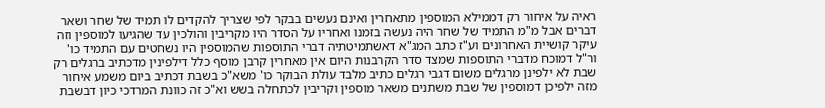ראיה על איחור רק דממילא המוספין מתאחרין ואינם נעשים בבקר לפי שצריך להקדים לו תמיד של שחר ושאר דברים אבל מ"מ התמיד של שחר היה נעשה בזמנו ואחריו על הסדר היו מקריבין והולכין עד שהגיעו למוספין וזה עיקר קושיית האחרונים וע"ז כתב המג"א דאשתמיטתיה דברי התוספות שהמוספין היו נשחטים עם התמיד כו' ור"ל דמוכח מדברי התוספות שמצד סדר הקרבנות היום אין מאחרין קרבן מוסף כלל דילפינין מדכתיב ברגלים רק שבת לא ילפינן מרגלים משום דגבי רגלים כתיב מלבד עולת הבוקר כו' משא"כ בשבת דכתיב ביום משמע איחור מזה ילפיכן דמוספין של שבת משתנים משאר מוספין וקריבין לכתחלה בשש וא"כ זה כוונת המרדכי כיון דבשבת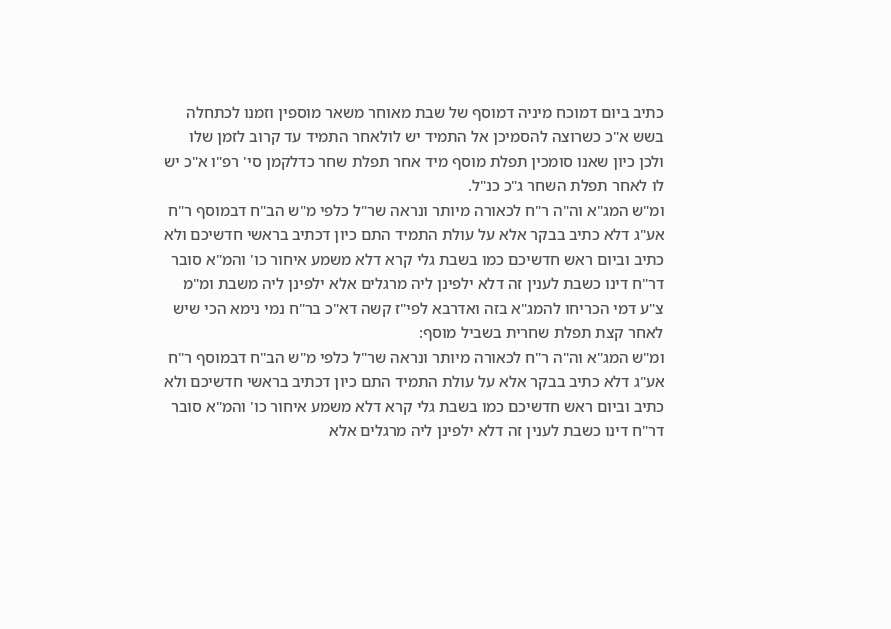כתיב ביום דמוכח מיניה דמוסף של שבת מאוחר משאר מוספין וזמנו לכתחלה בשש א"כ כשרוצה להסמיכן אל התמיד יש לולאחר התמיד עד קרוב לזמן שלו ולכן כיון שאנו סומכין תפלת מוסף מיד אחר תפלת שחר כדלקמן סי' רפ"ו א"כ יש לו לאחר תפלת השחר ג"כ כנ"ל.
ומ"ש המג"א וה"ה ר"ח לכאורה מיותר ונראה שר"ל כלפי מ"ש הב"ח דבמוסף ר"ח אע"ג דלא כתיב בבקר אלא על עולת התמיד התם כיון דכתיב בראשי חדשיכם ולא כתיב וביום ראש חדשיכם כמו בשבת גלי קרא דלא משמע איחור כו' והמ"א סובר דר"ח דינו כשבת לענין זה דלא ילפינן ליה מרגלים אלא ילפינן ליה משבת ומ"מ צ"ע דמי הכריחו להמג"א בזה ואדרבא לפי"ז קשה דא"כ בר"ח נמי נימא הכי שיש לאחר קצת תפלת שחרית בשביל מוסף:
ומ"ש המג"א וה"ה ר"ח לכאורה מיותר ונראה שר"ל כלפי מ"ש הב"ח דבמוסף ר"ח אע"ג דלא כתיב בבקר אלא על עולת התמיד התם כיון דכתיב בראשי חדשיכם ולא כתיב וביום ראש חדשיכם כמו בשבת גלי קרא דלא משמע איחור כו' והמ"א סובר דר"ח דינו כשבת לענין זה דלא ילפינן ליה מרגלים אלא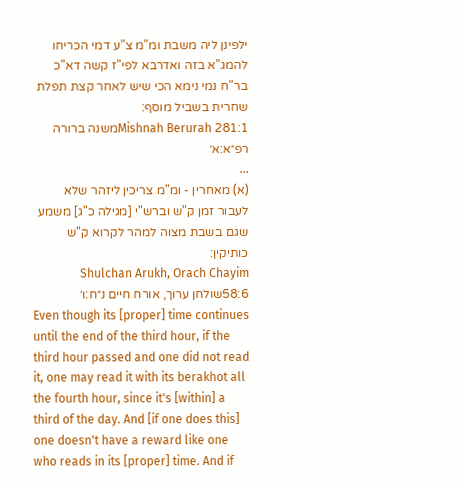ילפינן ליה משבת ומ"מ צ"ע דמי הכריחו להמג"א בזה ואדרבא לפי"ז קשה דא"כ בר"ח נמי נימא הכי שיש לאחר קצת תפלת שחרית בשביל מוסף:
Mishnah Berurah 281:1משנה ברורה רפ״א:א׳
...
(א) מאחרין - ומ"מ צריכין ליזהר שלא לעבור זמן ק"ש וברש"י [מגילה כ"ג] משמע שגם בשבת מצוה למהר לקרוא ק"ש כותיקין:
Shulchan Arukh, Orach Chayim 58:6שולחן ערוך, אורח חיים נ״ח:ו׳
Even though its [proper] time continues until the end of the third hour, if the third hour passed and one did not read it, one may read it with its berakhot all the fourth hour, since it's [within] a third of the day. And [if one does this] one doesn't have a reward like one who reads in its [proper] time. And if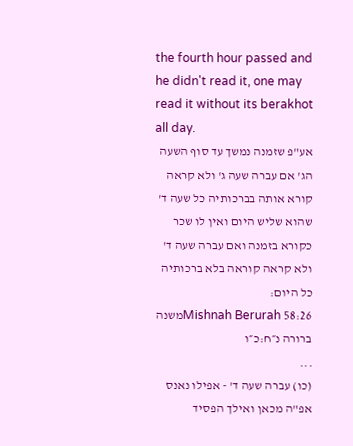the fourth hour passed and he didn't read it, one may read it without its berakhot all day.
אע"פ שזמנה נמשך עד סוף השעה הג' אם עברה שעה ג' ולא קראה קורא אותה בברכותיה כל שעה ד' שהוא שליש היום ואין לו שכר כקורא בזמנה ואם עברה שעה ד' ולא קראה קוראה בלא ברכותיה כל היום:
Mishnah Berurah 58:26משנה ברורה נ״ח:כ״ו
...
(כו) עברה שעה ד' - אפילו נאנס אפ"ה מכאן ואילך הפסיד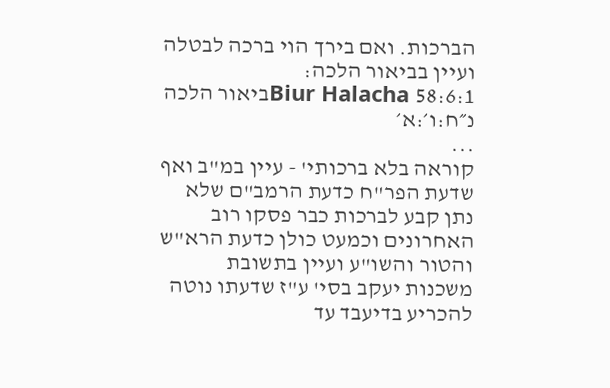הברכות. ואם בירך הוי ברכה לבטלה ועיין בביאור הלכה:
Biur Halacha 58:6:1ביאור הלכה נ״ח:ו׳:א׳
...
קוראה בלא ברכותי' - עיין במ"ב ואף שדעת הפר"ח כדעת הרמב"ם שלא נתן קבע לברכות כבר פסקו רוב האחרונים וכמעט כולן כדעת הרא"ש והטור והשו"ע ועיין בתשובת משכנות יעקב בסי' ע"ז שדעתו נוטה להכריע בדיעבד עד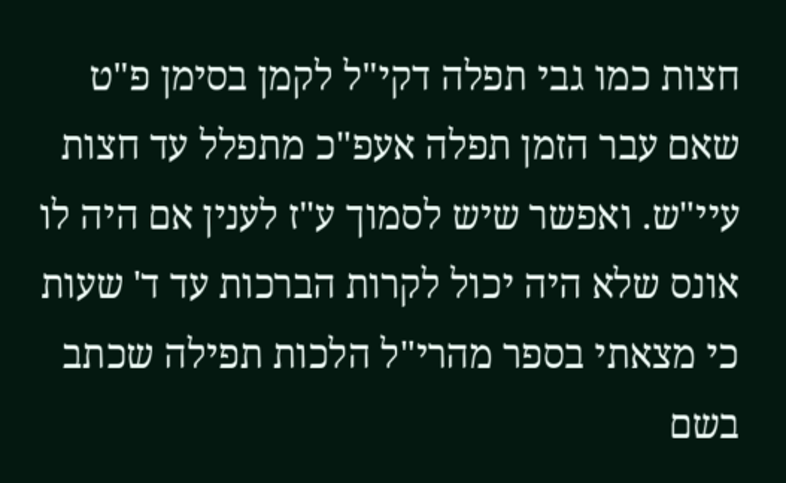חצות כמו גבי תפלה דקי"ל לקמן בסימן פ"ט שאם עבר הזמן תפלה אעפ"כ מתפלל עד חצות עיי"ש. ואפשר שיש לסמוך ע"ז לענין אם היה לו אונס שלא היה יכול לקרות הברכות עד ד' שעות כי מצאתי בספר מהרי"ל הלכות תפילה שכתב בשם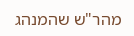מהר"ש שהמנהג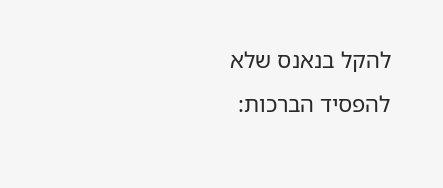להקל בנאנס שלא להפסיד הברכות: